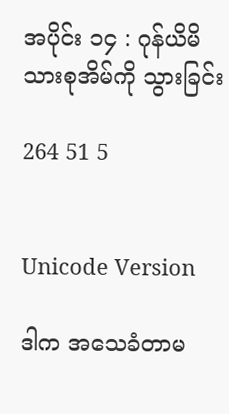အပိုင်း ၁၄ : ဂုန်ယိမိသားစုအိမ်ကို သွားခြင်း

264 51 5


Unicode Version

ဒါက အသေခံတာမ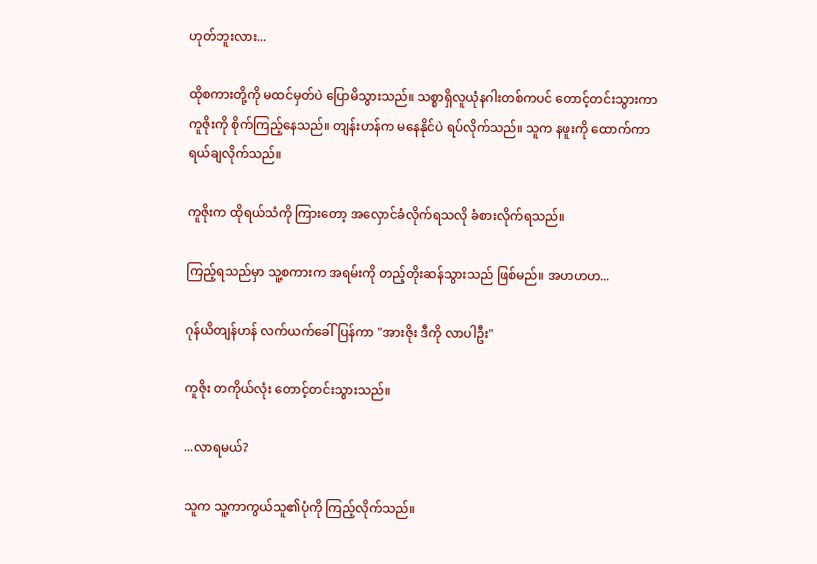ဟုတ်ဘူးလား...

ထိုစကားတို့ကို မထင်မှတ်ပဲ ပြောမိသွားသည်။ သစ္စာရှိလူယုံနဂါးတစ်ကပင် တောင့်တင်းသွားကာ ကူဇိုးကို စိုက်ကြည့်နေသည်။ တျန်းဟန်က မနေနိုင်ပဲ ရပ်လိုက်သည်။ သူက နဖူးကို ထောက်ကာ ရယ်ချလိုက်သည်။

ကူဇိုးက ထိုရယ်သံကို ကြားတော့ အလှောင်ခံလိုက်ရသလို ခံစားလိုက်ရသည်။

ကြည့်ရသည်မှာ သူ့စကားက အရမ်းကို တည့်တိုးဆန်သွားသည် ဖြစ်မည်။ အဟဟဟ...

ဂုန်ယိတျန်ဟန် လက်ယက်ခေါ်ပြန်ကာ "အားဇိုး ဒီကို လာပါဦး"

ကူဇိုး တကိုယ်လုံး တောင့်တင်းသွားသည်။

...လာရမယ်?

သူက သူ့ကာကွယ်သူ၏ပုံကို ကြည့်လိုက်သည်။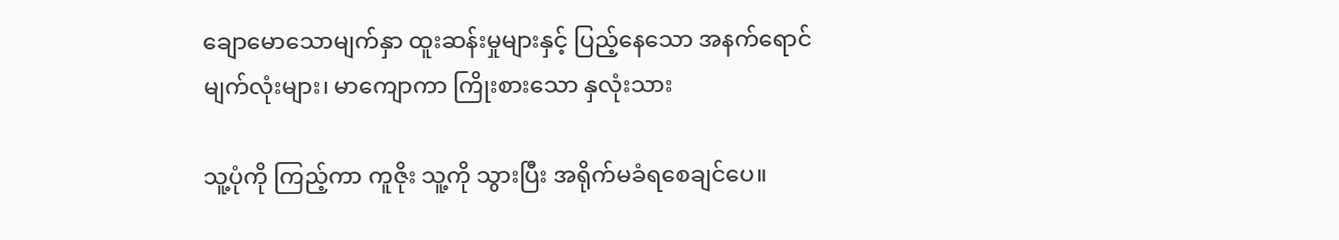ချောမောသောမျက်နှာ ထူးဆန်းမှုများနှင့် ပြည့်နေသော အနက်‌ရောင်မျက်လုံးများ၊ မာကျောကာ ကြိုးစားသော နှလုံးသား

သူ့ပုံကို ကြည့်ကာ ကူဇိုး သူ့ကို သွားပြီး အရိုက်မခံရစေချင်ပေ။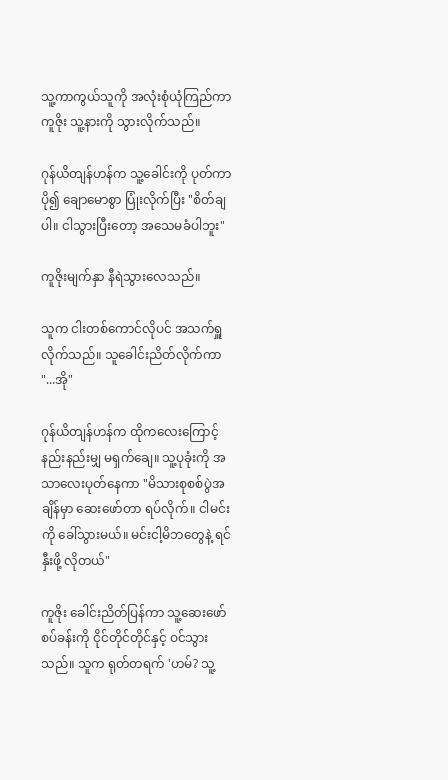သူ့ကာကွယ်သူကို အလုံးစုံယုံကြည်ကာ ကူဇိုး သူ့နားကို သွားလိုက်သည်။

ဂုန်ယိတျန်ဟန်က သူ့ခေါင်းကို ပုတ်ကာ ပို၍ ချောမောစွာ ပြုံးလိုက်ပြီး "စိတ်ချပါ။ ငါသွားပြီးတော့ အသေမခံပါဘူး"

ကူဇိုးမျက်နှာ နီရဲသွားလေသည်။

သူက ငါးတစ်ကောင်လိုပင် အသက်ရှူလိုက်သည်။ သူခေါင်းညိတ်လိုက်ကာ "...အို"

ဂုန်ယိတျန်ဟန်က ထိုကလေးကြောင့် နည်းနည်းမျှ မရှက်ချေ။ သူ့ပုခုံးကို အသာလေးပုတ်နေကာ "မိသားစုစစ်ပွဲအချိန်မှာ ဆေးဖော်တာ ရပ်လိုက်။ ငါမင်းကို ခေါ်သွားမယ်။ မင်းငါ့မိဘတွေနဲ့ ရင်နှီးဖို့ လိုတယ်"

ကူဇိုး ခေါင်းညိတ်ပြန်ကာ သူ့ဆေးဖော်စပ်ခန်းကို ငိုင်တိုင်တိုင်နှင့် ဝင်သွားသည်။ သူက ရုတ်တရက် 'ဟမ်? သူ့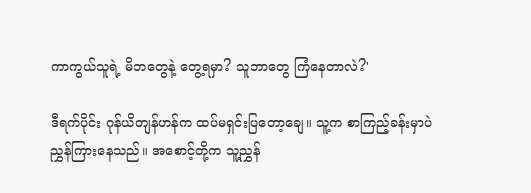ကာကွယ်သူရဲ့ မိဘတွေနဲ့ တွေ့ရမှာ? သူဘာတွေ ကြံနေတာလဲ?'

ဒီရက်ပိုင်း ဂုန်ယိတျန်ဟန်က ထပ်မရှင်းပြတော့ချေ။ သူ့က စာကြည့်ခန်းမှာပဲ ညွှန်ကြားနေသည်။ အစောင့်တို့က သူ့ညွှန်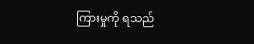ကြားမှုကို ရသည်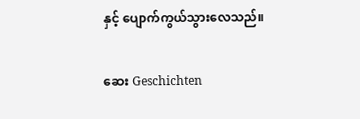နှင့် ပျောက်ကွယ်သွားလေသည်။

ဆေး Geschichten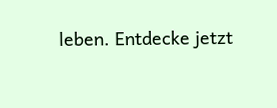leben. Entdecke jetzt